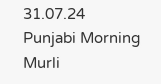31.07.24        Punjabi Morning Murli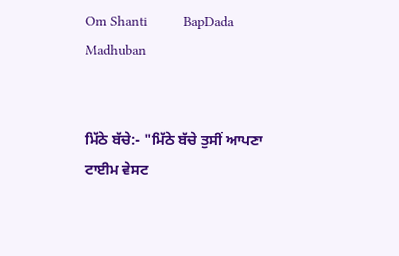Om Shanti         BapDada         Madhuban


ਮਿੱਠੇ ਬੱਚੇ:- "ਮਿੱਠੇ ਬੱਚੇ ਤੁਸੀਂ ਆਪਣਾ ਟਾਈਮ ਵੇਸਟ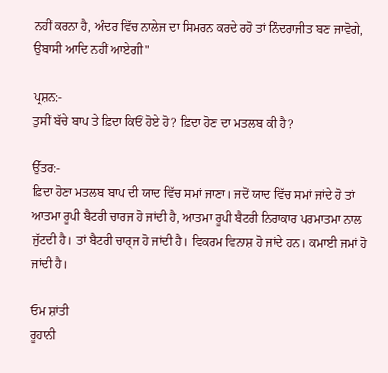ਨਹੀਂ ਕਰਨਾ ਹੈ, ਅੰਦਰ ਵਿੱਚ ਨਾਲੇਜ ਦਾ ਸਿਮਰਨ ਕਰਦੇ ਰਹੋ ਤਾਂ ਨਿੰਦਰਾਜੀਤ ਬਣ ਜਾਵੋਗੇ, ਉਬਾਸੀ ਆਦਿ ਨਹੀਂ ਆਏਗੀ"

ਪ੍ਰਸ਼ਨ:-
ਤੁਸੀਂ ਬੱਚੇ ਬਾਪ ਤੇ ਫ਼ਿਦਾ ਕਿਓਂ ਹੋਏ ਹੋ? ਫ਼ਿਦਾ ਹੋਣ ਦਾ ਮਤਲਬ ਕੀ ਹੈ?

ਉੱਤਰ:-
ਫ਼ਿਦਾ ਹੋਣਾ ਮਤਲਬ ਬਾਪ ਦੀ ਯਾਦ ਵਿੱਚ ਸਮਾਂ ਜਾਣਾ। ਜਦੋਂ ਯਾਦ ਵਿੱਚ ਸਮਾਂ ਜਾਂਦੇ ਹੋ ਤਾਂ ਆਤਮਾ ਰੂਪੀ ਬੈਟਰੀ ਚਾਰਜ ਹੋ ਜਾਂਦੀ ਹੈ, ਆਤਮਾ ਰੂਪੀ ਬੈਟਰੀ ਨਿਰਾਕਾਰ ਪਰਮਾਤਮਾ ਨਾਲ ਜੁੱਟਦੀ ਹੈ। ਤਾਂ ਬੈਟਰੀ ਚਾਰ੍ਜ ਹੋ ਜਾਂਦੀ ਹੈ। ਵਿਕਰਮ ਵਿਨਾਸ਼ ਹੋ ਜਾਂਦੇ ਹਨ। ਕਮਾਈ ਜਮਾਂ ਹੋ ਜਾਂਦੀ ਹੈ।

ਓਮ ਸ਼ਾਂਤੀ
ਰੂਹਾਨੀ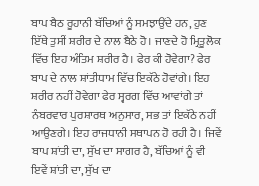ਬਾਪ ਬੈਠ ਰੂਹਾਨੀ ਬੱਚਿਆਂ ਨੂੰ ਸਮਝਾਉਂਦੇ ਹਨ, ਹੁਣ ਇੱਥੇ ਤੁਸੀਂ ਸ਼ਰੀਰ ਦੇ ਨਾਲ ਬੈਠੇ ਹੋ। ਜਾਣਦੇ ਹੋ ਮ੍ਰਿਤੂਲੋਕ ਵਿੱਚ ਇਹ ਅੰਤਿਮ ਸ਼ਰੀਰ ਹੈ। ਫੇਰ ਕੀ ਹੋਵੇਗਾ? ਫੇਰ ਬਾਪ ਦੇ ਨਾਲ ਸ਼ਾਂਤੀਧਾਮ ਵਿੱਚ ਇਕੱਠੇ ਹੋਵਾਂਗੇ। ਇਹ ਸ਼ਰੀਰ ਨਹੀਂ ਹੋਵੇਗਾ ਫੇਰ ਸ੍ਵਰਗ ਵਿੱਚ ਆਵਾਂਗੇ ਤਾਂ ਨੰਬਰਵਾਰ ਪੁਰਸ਼ਾਰਥ ਅਨੁਸਾਰ, ਸਭ ਤਾਂ ਇਕੱਠੇ ਨਹੀਂ ਆਉਣਗੇ। ਇਹ ਰਾਜਧਾਨੀ ਸਥਾਪਨ ਹੋ ਰਹੀ ਹੈ। ਜਿਵੇਂ ਬਾਪ ਸ਼ਾਂਤੀ ਦਾ, ਸੁੱਖ ਦਾ ਸਾਗਰ ਹੈ, ਬੱਚਿਆਂ ਨੂੰ ਵੀ ਇਵੇਂ ਸ਼ਾਂਤੀ ਦਾ, ਸੁੱਖ ਦਾ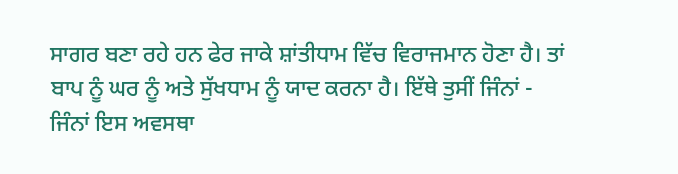ਸਾਗਰ ਬਣਾ ਰਹੇ ਹਨ ਫੇਰ ਜਾਕੇ ਸ਼ਾਂਤੀਧਾਮ ਵਿੱਚ ਵਿਰਾਜਮਾਨ ਹੋਣਾ ਹੈ। ਤਾਂ ਬਾਪ ਨੂੰ ਘਰ ਨੂੰ ਅਤੇ ਸੁੱਖਧਾਮ ਨੂੰ ਯਾਦ ਕਰਨਾ ਹੈ। ਇੱਥੇ ਤੁਸੀਂ ਜਿੰਨਾਂ - ਜਿੰਨਾਂ ਇਸ ਅਵਸਥਾ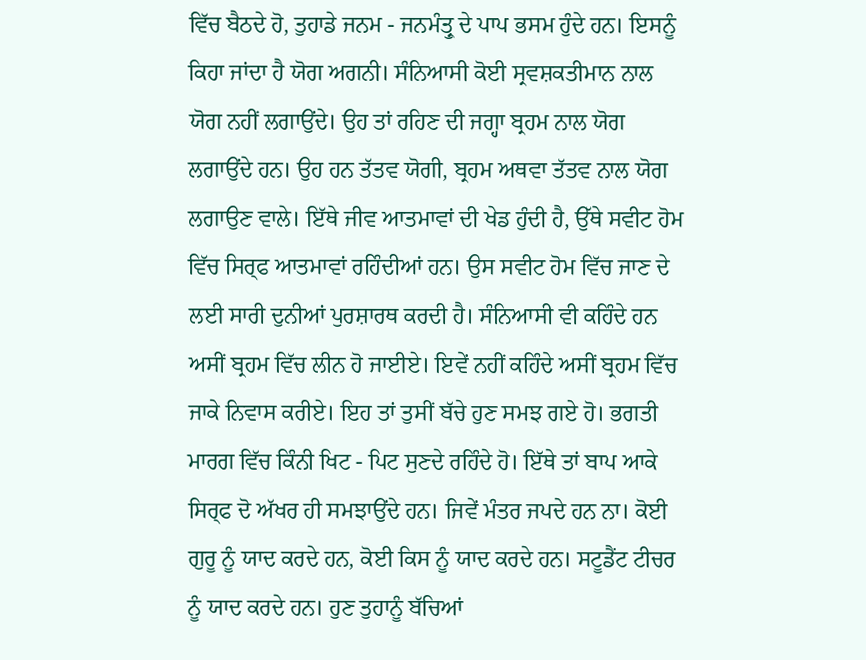ਵਿੱਚ ਬੈਠਦੇ ਹੋ, ਤੁਹਾਡੇ ਜਨਮ - ਜਨਮੰਤ੍ਰੁ ਦੇ ਪਾਪ ਭਸਮ ਹੁੰਦੇ ਹਨ। ਇਸਨੂੰ ਕਿਹਾ ਜਾਂਦਾ ਹੈ ਯੋਗ ਅਗਨੀ। ਸੰਨਿਆਸੀ ਕੋਈ ਸ੍ਰਵਸ਼ਕਤੀਮਾਨ ਨਾਲ ਯੋਗ ਨਹੀਂ ਲਗਾਉਂਦੇ। ਉਹ ਤਾਂ ਰਹਿਣ ਦੀ ਜਗ੍ਹਾ ਬ੍ਰਹਮ ਨਾਲ ਯੋਗ ਲਗਾਉਂਦੇ ਹਨ। ਉਹ ਹਨ ਤੱਤਵ ਯੋਗੀ, ਬ੍ਰਹਮ ਅਥਵਾ ਤੱਤਵ ਨਾਲ ਯੋਗ ਲਗਾਉਣ ਵਾਲੇ। ਇੱਥੇ ਜੀਵ ਆਤਮਾਵਾਂ ਦੀ ਖੇਡ ਹੁੰਦੀ ਹੈ, ਉੱਥੇ ਸਵੀਟ ਹੋਮ ਵਿੱਚ ਸਿਰ੍ਫ ਆਤਮਾਵਾਂ ਰਹਿੰਦੀਆਂ ਹਨ। ਉਸ ਸਵੀਟ ਹੋਮ ਵਿੱਚ ਜਾਣ ਦੇ ਲਈ ਸਾਰੀ ਦੁਨੀਆਂ ਪੁਰਸ਼ਾਰਥ ਕਰਦੀ ਹੈ। ਸੰਨਿਆਸੀ ਵੀ ਕਹਿੰਦੇ ਹਨ ਅਸੀਂ ਬ੍ਰਹਮ ਵਿੱਚ ਲੀਨ ਹੋ ਜਾਈਏ। ਇਵੇਂ ਨਹੀਂ ਕਹਿੰਦੇ ਅਸੀਂ ਬ੍ਰਹਮ ਵਿੱਚ ਜਾਕੇ ਨਿਵਾਸ ਕਰੀਏ। ਇਹ ਤਾਂ ਤੁਸੀਂ ਬੱਚੇ ਹੁਣ ਸਮਝ ਗਏ ਹੋ। ਭਗਤੀ ਮਾਰਗ ਵਿੱਚ ਕਿੰਨੀ ਖਿਟ - ਪਿਟ ਸੁਣਦੇ ਰਹਿੰਦੇ ਹੋ। ਇੱਥੇ ਤਾਂ ਬਾਪ ਆਕੇ ਸਿਰ੍ਫ ਦੋ ਅੱਖਰ ਹੀ ਸਮਝਾਉਂਦੇ ਹਨ। ਜਿਵੇਂ ਮੰਤਰ ਜਪਦੇ ਹਨ ਨਾ। ਕੋਈ ਗੁਰੂ ਨੂੰ ਯਾਦ ਕਰਦੇ ਹਨ, ਕੋਈ ਕਿਸ ਨੂੰ ਯਾਦ ਕਰਦੇ ਹਨ। ਸਟੂਡੈਂਟ ਟੀਚਰ ਨੂੰ ਯਾਦ ਕਰਦੇ ਹਨ। ਹੁਣ ਤੁਹਾਨੂੰ ਬੱਚਿਆਂ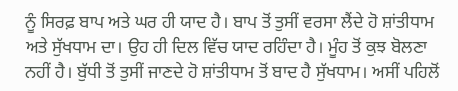ਨੂੰ ਸਿਰਫ਼ ਬਾਪ ਅਤੇ ਘਰ ਹੀ ਯਾਦ ਹੈ। ਬਾਪ ਤੋਂ ਤੁਸੀਂ ਵਰਸਾ ਲੈਂਦੇ ਹੋ ਸ਼ਾਂਤੀਧਾਮ ਅਤੇ ਸੁੱਖਧਾਮ ਦਾ। ਉਹ ਹੀ ਦਿਲ ਵਿੱਚ ਯਾਦ ਰਹਿੰਦਾ ਹੈ। ਮੂੰਹ ਤੋਂ ਕੁਝ ਬੋਲਣਾ ਨਹੀਂ ਹੈ। ਬੁੱਧੀ ਤੋਂ ਤੁਸੀਂ ਜਾਣਦੇ ਹੋ ਸ਼ਾਂਤੀਧਾਮ ਤੋਂ ਬਾਦ ਹੈ ਸੁੱਖਧਾਮ। ਅਸੀਂ ਪਹਿਲੋਂ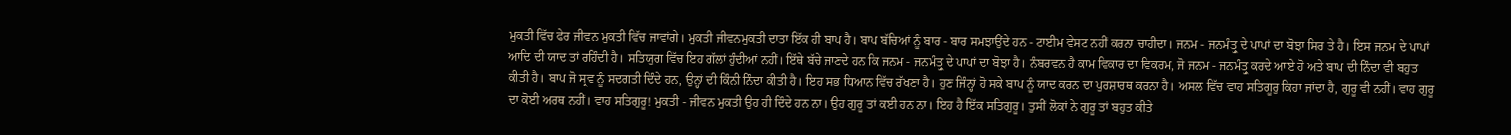ਮੁਕਤੀ ਵਿੱਚ ਫੇਰ ਜੀਵਨ ਮੁਕਤੀ ਵਿੱਚ ਜਾਵਾਂਗੇ। ਮੁਕਤੀ ਜੀਵਨਮੁਕਤੀ ਦਾਤਾ ਇੱਕ ਹੀ ਬਾਪ ਹੈ। ਬਾਪ ਬੱਚਿਆਂ ਨੂੰ ਬਾਰ - ਬਾਰ ਸਮਝਾਉਂਦੇ ਹਨ - ਟਾਈਮ ਵੇਸਟ ਨਹੀਂ ਕਰਨਾ ਚਾਹੀਦਾ। ਜਨਮ - ਜਨਮੰਤ੍ਰੁ ਦੇ ਪਾਪਾਂ ਦਾ ਬੋਝਾ ਸਿਰ ਤੇ ਹੈ। ਇਸ ਜਨਮ ਦੇ ਪਾਪਾਂ ਆਦਿ ਦੀ ਯਾਦ ਤਾਂ ਰਹਿੰਦੀ ਹੈ। ਸਤਿਯੁਗ ਵਿੱਚ ਇਹ ਗੱਲਾਂ ਹੁੰਦੀਆਂ ਨਹੀਂ। ਇੱਥੇ ਬੱਚੇ ਜਾਣਦੇ ਹਨ ਕਿ ਜਨਮ - ਜਨਮੰਤ੍ਰੁ ਦੇ ਪਾਪਾਂ ਦਾ ਬੋਝਾ ਹੈ। ਨੰਬਰਵਨ ਹੈ ਕਾਮ ਵਿਕਾਰ ਦਾ ਵਿਕਰਮ, ਜੋ ਜਨਮ - ਜਨਮੰਤ੍ਰੁ ਕਰਦੇ ਆਏ ਹੋ ਅਤੇ ਬਾਪ ਦੀ ਨਿੰਦਾ ਵੀ ਬਹੁਤ ਕੀਤੀ ਹੈ। ਬਾਪ ਜੋ ਸ੍ਰਵ ਨੂੰ ਸਦਗਤੀ ਦਿੰਦੇ ਹਨ, ਉਨ੍ਹਾਂ ਦੀ ਕਿੰਨੀ ਨਿੰਦਾ ਕੀਤੀ ਹੈ। ਇਹ ਸਭ ਧਿਆਨ ਵਿੱਚ ਰੱਖਣਾ ਹੈ। ਹੁਣ ਜਿੰਨ੍ਹਾਂ ਹੋ ਸਕੇ ਬਾਪ ਨੂੰ ਯਾਦ ਕਰਨ ਦਾ ਪੁਰਸ਼ਾਰਥ ਕਰਨਾ ਹੈ। ਅਸਲ ਵਿੱਚ ਵਾਹ ਸਤਿਗੂਰੁ ਕਿਹਾ ਜਾਂਦਾ ਹੈ, ਗੁਰੂ ਵੀ ਨਹੀਂ। ਵਾਹ ਗੁਰੂ ਦਾ ਕੋਈ ਅਰਥ ਨਹੀਂ। ਵਾਹ ਸਤਿਗੁਰੂ! ਮੁਕਤੀ - ਜੀਵਨ ਮੁਕਤੀ ਉਹ ਹੀ ਦਿੰਦੇ ਹਨ ਨਾ। ਉਹ ਗੁਰੂ ਤਾਂ ਕਈ ਹਨ ਨਾ। ਇਹ ਹੈ ਇੱਕ ਸਤਿਗੁਰੂ। ਤੁਸੀਂ ਲੋਕਾਂ ਨੇ ਗੁਰੂ ਤਾਂ ਬਹੁਤ ਕੀਤੇ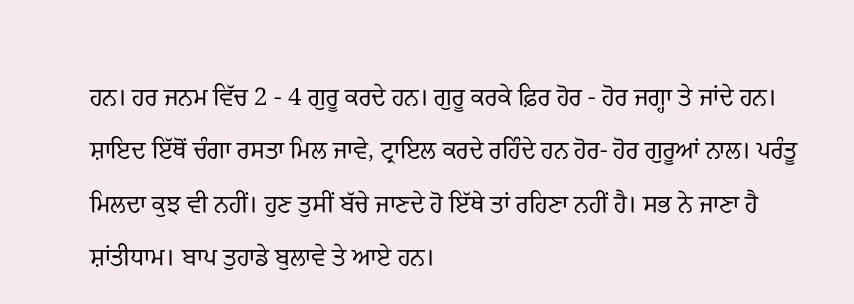ਹਨ। ਹਰ ਜਨਮ ਵਿੱਚ 2 - 4 ਗੁਰੂ ਕਰਦੇ ਹਨ। ਗੁਰੂ ਕਰਕੇ ਫ਼ਿਰ ਹੋਰ - ਹੋਰ ਜਗ੍ਹਾ ਤੇ ਜਾਂਦੇ ਹਨ। ਸ਼ਾਇਦ ਇੱਥੋਂ ਚੰਗਾ ਰਸਤਾ ਮਿਲ ਜਾਵੇ, ਟ੍ਰਾਇਲ ਕਰਦੇ ਰਹਿੰਦੇ ਹਨ ਹੋਰ- ਹੋਰ ਗੁਰੂਆਂ ਨਾਲ। ਪਰੰਤੂ ਮਿਲਦਾ ਕੁਝ ਵੀ ਨਹੀਂ। ਹੁਣ ਤੁਸੀਂ ਬੱਚੇ ਜਾਣਦੇ ਹੋ ਇੱਥੇ ਤਾਂ ਰਹਿਣਾ ਨਹੀਂ ਹੈ। ਸਭ ਨੇ ਜਾਣਾ ਹੈ ਸ਼ਾਂਤੀਧਾਮ। ਬਾਪ ਤੁਹਾਡੇ ਬੁਲਾਵੇ ਤੇ ਆਏ ਹਨ।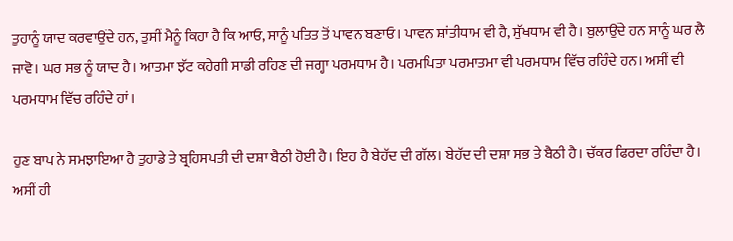ਤੁਹਾਨੂੰ ਯਾਦ ਕਰਵਾਉਂਦੇ ਹਨ, ਤੁਸੀਂ ਮੈਨੂੰ ਕਿਹਾ ਹੈ ਕਿ ਆਓ, ਸਾਨੂੰ ਪਤਿਤ ਤੋਂ ਪਾਵਨ ਬਣਾਓ। ਪਾਵਨ ਸ਼ਾਂਤੀਧਾਮ ਵੀ ਹੈ, ਸੁੱਖਧਾਮ ਵੀ ਹੈ। ਬੁਲਾਉਂਦੇ ਹਨ ਸਾਨੂੰ ਘਰ ਲੈ ਜਾਵੋ। ਘਰ ਸਭ ਨੂੰ ਯਾਦ ਹੈ। ਆਤਮਾ ਝੱਟ ਕਹੇਗੀ ਸਾਡੀ ਰਹਿਣ ਦੀ ਜਗ੍ਹਾ ਪਰਮਧਾਮ ਹੈ। ਪਰਮਪਿਤਾ ਪਰਮਾਤਮਾ ਵੀ ਪਰਮਧਾਮ ਵਿੱਚ ਰਹਿੰਦੇ ਹਨ। ਅਸੀਂ ਵੀ ਪਰਮਧਾਮ ਵਿੱਚ ਰਹਿੰਦੇ ਹਾਂ।

ਹੁਣ ਬਾਪ ਨੇ ਸਮਝਾਇਆ ਹੈ ਤੁਹਾਡੇ ਤੇ ਬ੍ਰਹਿਸਪਤੀ ਦੀ ਦਸ਼ਾ ਬੈਠੀ ਹੋਈ ਹੈ। ਇਹ ਹੈ ਬੇਹੱਦ ਦੀ ਗੱਲ। ਬੇਹੱਦ ਦੀ ਦਸ਼ਾ ਸਭ ਤੇ ਬੈਠੀ ਹੈ। ਚੱਕਰ ਫਿਰਦਾ ਰਹਿੰਦਾ ਹੈ। ਅਸੀਂ ਹੀ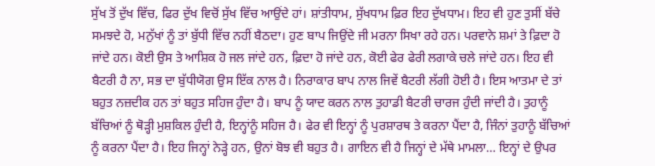ਸੁੱਖ ਤੋਂ ਦੁੱਖ ਵਿੱਚ, ਫਿਰ ਦੁੱਖ ਵਿਚੋਂ ਸੁੱਖ ਵਿੱਚ ਆਉਂਦੇ ਹਾਂ। ਸ਼ਾਂਤੀਧਾਮ, ਸੁੱਖਧਾਮ ਫ਼ਿਰ ਇਹ ਦੁੱਖਧਾਮ। ਇਹ ਵੀ ਹੁਣ ਤੁਸੀਂ ਬੱਚੇ ਸਮਝਦੇ ਹੋ, ਮਨੁੱਖਾਂ ਨੂੰ ਤਾਂ ਬੁੱਧੀ ਵਿੱਚ ਨਹੀਂ ਬੈਠਦਾ। ਹੁਣ ਬਾਪ ਜਿਉਂਦੇ ਜੀ ਮਰਨਾ ਸਿਖਾ ਰਹੇ ਹਨ। ਪਰਵਾਨੇ ਸ਼ਮਾਂ ਤੇ ਫ਼ਿਦਾ ਹੋ ਜਾਂਦੇ ਹਨ। ਕੋਈ ਉਸ ਤੇ ਆਸ਼ਿਕ ਹੋ ਜਲ ਜਾਂਦੇ ਹਨ, ਫ਼ਿਦਾ ਹੋ ਜਾਂਦੇ ਹਨ, ਕੋਈ ਫੇਰ ਫੇਰੀ ਲਗਾਕੇ ਚਲੇ ਜਾਂਦੇ ਹਨ। ਇਹ ਵੀ ਬੈਟਰੀ ਹੈ ਨਾ, ਸਭ ਦਾ ਬੁੱਧੀਯੋਗ ਉਸ ਇੱਕ ਨਾਲ ਹੈ। ਨਿਰਾਕਾਰ ਬਾਪ ਨਾਲ ਜਿਵੇਂ ਬੈਟਰੀ ਲੱਗੀ ਹੋਈ ਹੈ। ਇਸ ਆਤਮਾ ਦੇ ਤਾਂ ਬਹੁਤ ਨਜ਼ਦੀਕ ਹਨ ਤਾਂ ਬਹੁਤ ਸਹਿਜ ਹੁੰਦਾ ਹੈ। ਬਾਪ ਨੂੰ ਯਾਦ ਕਰਨ ਨਾਲ ਤੁਹਾਡੀ ਬੈਟਰੀ ਚਾਰਜ ਹੁੰਦੀ ਜਾਂਦੀ ਹੈ। ਤੁਹਾਨੂੰ ਬੱਚਿਆਂ ਨੂੰ ਥੋੜ੍ਹੀ ਮੁਸ਼ਕਿਲ ਹੁੰਦੀ ਹੈ, ਇਨ੍ਹਾਂਨੂੰ ਸਹਿਜ ਹੈ। ਫੇਰ ਵੀ ਇਨ੍ਹਾਂ ਨੂੰ ਪੁਰਸ਼ਾਰਥ ਤੇ ਕਰਨਾ ਪੈਂਦਾ ਹੈ, ਜਿੰਨਾਂ ਤੁਹਾਨੂੰ ਬੱਚਿਆਂ ਨੂੰ ਕਰਨਾ ਪੈਂਦਾ ਹੈ। ਇਹ ਜਿਨ੍ਹਾਂ ਨੇੜ੍ਹੇ ਹਨ, ਉਨਾਂ ਬੋਝ ਵੀ ਬਹੁਤ ਹੈ। ਗਾਇਨ ਵੀ ਹੈ ਜਿਨ੍ਹਾਂ ਦੇ ਮੱਥੇ ਮਾਮਲਾ… ਇਨ੍ਹਾਂ ਦੇ ਉਪਰ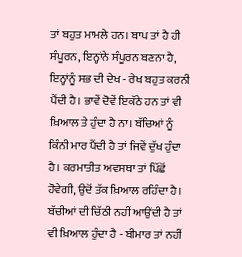ਤਾਂ ਬਹੁਤ ਮਾਮਲੇ ਹਨ। ਬਾਪ ਤਾਂ ਹੈ ਹੀ ਸੰਪੂਰਨ, ਇਨ੍ਹਾਂਨੇ ਸੰਪੂਰਨ ਬਣਨਾ ਹੈ, ਇਨ੍ਹਾਂਨੂੰ ਸਭ ਦੀ ਦੇਖ - ਰੇਖ ਬਹੁਤ ਕਰਨੀ ਪੈਂਦੀ ਹੈ। ਭਾਵੇਂ ਦੋਵੇਂ ਇਕੱਠੇ ਹਨ ਤਾਂ ਵੀ ਖ਼ਿਆਲ ਤੇ ਹੁੰਦਾ ਹੈ ਨਾ। ਬੱਚਿਆਂ ਨੂੰ ਕਿੰਨੀ ਮਾਰ ਪੈਂਦੀ ਹੈ ਤਾਂ ਜਿਵੇਂ ਦੁੱਖ ਹੁੰਦਾ ਹੈ। ਕਰਮਾਤੀਤ ਅਵਸਥਾ ਤਾਂ ਪਿੱਛੋਂ ਹੋਵੇਗੀ, ਉਦੋਂ ਤੱਕ ਖ਼ਿਆਲ ਰਹਿੰਦਾ ਹੈ। ਬੱਚੀਆਂ ਦੀ ਚਿੱਠੀ ਨਹੀਂ ਆਉਂਦੀ ਹੈ ਤਾਂ ਵੀ ਖ਼ਿਆਲ ਹੁੰਦਾ ਹੈ - ਬੀਮਾਰ ਤਾਂ ਨਹੀਂ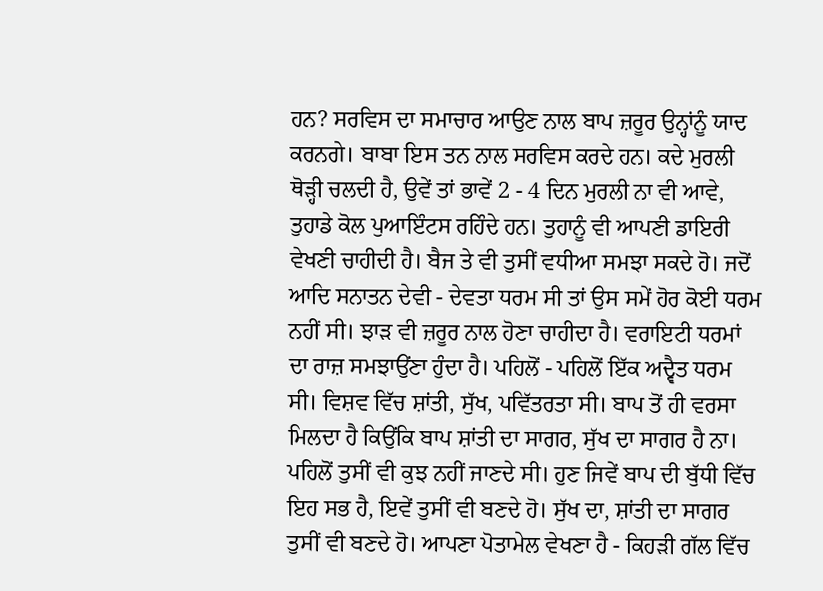ਹਨ? ਸਰਵਿਸ ਦਾ ਸਮਾਚਾਰ ਆਉਣ ਨਾਲ ਬਾਪ ਜ਼ਰੂਰ ਉਨ੍ਹਾਂਨੂੰ ਯਾਦ ਕਰਨਗੇ। ਬਾਬਾ ਇਸ ਤਨ ਨਾਲ ਸਰਵਿਸ ਕਰਦੇ ਹਨ। ਕਦੇ ਮੁਰਲੀ ਥੋੜ੍ਹੀ ਚਲਦੀ ਹੈ, ਉਵੇਂ ਤਾਂ ਭਾਵੇਂ 2 - 4 ਦਿਨ ਮੁਰਲੀ ਨਾ ਵੀ ਆਵੇ, ਤੁਹਾਡੇ ਕੋਲ ਪੁਆਇੰਟਸ ਰਹਿੰਦੇ ਹਨ। ਤੁਹਾਨੂੰ ਵੀ ਆਪਣੀ ਡਾਇਰੀ ਵੇਖਣੀ ਚਾਹੀਦੀ ਹੈ। ਬੈਜ ਤੇ ਵੀ ਤੁਸੀਂ ਵਧੀਆ ਸਮਝਾ ਸਕਦੇ ਹੋ। ਜਦੋਂ ਆਦਿ ਸਨਾਤਨ ਦੇਵੀ - ਦੇਵਤਾ ਧਰਮ ਸੀ ਤਾਂ ਉਸ ਸਮੇਂ ਹੋਰ ਕੋਈ ਧਰਮ ਨਹੀਂ ਸੀ। ਝਾੜ ਵੀ ਜ਼ਰੂਰ ਨਾਲ ਹੋਣਾ ਚਾਹੀਦਾ ਹੈ। ਵਰਾਇਟੀ ਧਰਮਾਂ ਦਾ ਰਾਜ਼ ਸਮਝਾਉਂਣਾ ਹੁੰਦਾ ਹੈ। ਪਹਿਲੋਂ - ਪਹਿਲੋਂ ਇੱਕ ਅਦ੍ਵੈਤ ਧਰਮ ਸੀ। ਵਿਸ਼ਵ ਵਿੱਚ ਸ਼ਾਂਤੀ, ਸੁੱਖ, ਪਵਿੱਤਰਤਾ ਸੀ। ਬਾਪ ਤੋਂ ਹੀ ਵਰਸਾ ਮਿਲਦਾ ਹੈ ਕਿਉਂਕਿ ਬਾਪ ਸ਼ਾਂਤੀ ਦਾ ਸਾਗਰ, ਸੁੱਖ ਦਾ ਸਾਗਰ ਹੈ ਨਾ। ਪਹਿਲੋਂ ਤੁਸੀਂ ਵੀ ਕੁਝ ਨਹੀਂ ਜਾਣਦੇ ਸੀ। ਹੁਣ ਜਿਵੇਂ ਬਾਪ ਦੀ ਬੁੱਧੀ ਵਿੱਚ ਇਹ ਸਭ ਹੈ, ਇਵੇਂ ਤੁਸੀਂ ਵੀ ਬਣਦੇ ਹੋ। ਸੁੱਖ ਦਾ, ਸ਼ਾਂਤੀ ਦਾ ਸਾਗਰ ਤੁਸੀਂ ਵੀ ਬਣਦੇ ਹੋ। ਆਪਣਾ ਪੋਤਾਮੇਲ ਵੇਖਣਾ ਹੈ - ਕਿਹੜੀ ਗੱਲ ਵਿੱਚ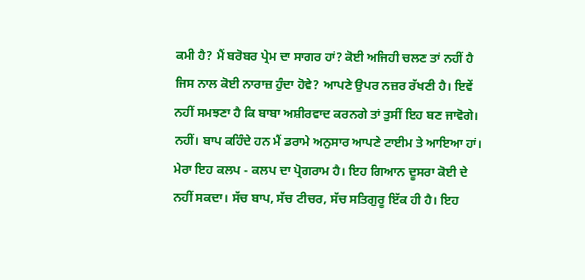ਕਮੀ ਹੈ? ਮੈਂ ਬਰੋਬਰ ਪ੍ਰੇਮ ਦਾ ਸਾਗਰ ਹਾਂ? ਕੋਈ ਅਜਿਹੀ ਚਲਣ ਤਾਂ ਨਹੀਂ ਹੈ ਜਿਸ ਨਾਲ ਕੋਈ ਨਾਰਾਜ਼ ਹੁੰਦਾ ਹੋਵੇ? ਆਪਣੇ ਉਪਰ ਨਜ਼ਰ ਰੱਖਣੀ ਹੈ। ਇਵੇਂ ਨਹੀਂ ਸਮਝਣਾ ਹੈ ਕਿ ਬਾਬਾ ਅਸ਼ੀਰਵਾਦ ਕਰਨਗੇ ਤਾਂ ਤੁਸੀਂ ਇਹ ਬਣ ਜਾਵੋਗੇ। ਨਹੀਂ। ਬਾਪ ਕਹਿੰਦੇ ਹਨ ਮੈਂ ਡਰਾਮੇ ਅਨੁਸਾਰ ਆਪਣੇ ਟਾਈਮ ਤੇ ਆਇਆ ਹਾਂ। ਮੇਰਾ ਇਹ ਕਲਪ - ਕਲਪ ਦਾ ਪ੍ਰੋਗਰਾਮ ਹੈ। ਇਹ ਗਿਆਨ ਦੂਸਰਾ ਕੋਈ ਦੇ ਨਹੀਂ ਸਕਦਾ। ਸੱਚ ਬਾਪ, ਸੱਚ ਟੀਚਰ, ਸੱਚ ਸਤਿਗੁਰੂ ਇੱਕ ਹੀ ਹੈ। ਇਹ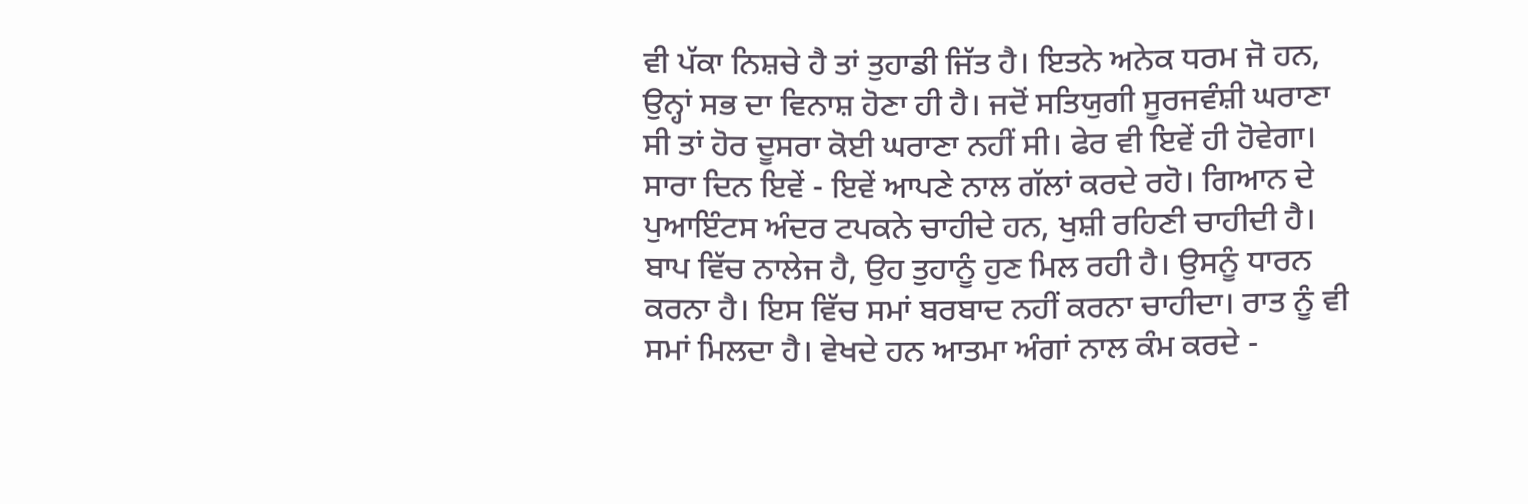ਵੀ ਪੱਕਾ ਨਿਸ਼ਚੇ ਹੈ ਤਾਂ ਤੁਹਾਡੀ ਜਿੱਤ ਹੈ। ਇਤਨੇ ਅਨੇਕ ਧਰਮ ਜੋ ਹਨ, ਉਨ੍ਹਾਂ ਸਭ ਦਾ ਵਿਨਾਸ਼ ਹੋਣਾ ਹੀ ਹੈ। ਜਦੋਂ ਸਤਿਯੁਗੀ ਸੂਰਜਵੰਸ਼ੀ ਘਰਾਣਾ ਸੀ ਤਾਂ ਹੋਰ ਦੂਸਰਾ ਕੋਈ ਘਰਾਣਾ ਨਹੀਂ ਸੀ। ਫੇਰ ਵੀ ਇਵੇਂ ਹੀ ਹੋਵੇਗਾ। ਸਾਰਾ ਦਿਨ ਇਵੇਂ - ਇਵੇਂ ਆਪਣੇ ਨਾਲ ਗੱਲਾਂ ਕਰਦੇ ਰਹੋ। ਗਿਆਨ ਦੇ ਪੁਆਇੰਟਸ ਅੰਦਰ ਟਪਕਨੇ ਚਾਹੀਦੇ ਹਨ, ਖੁਸ਼ੀ ਰਹਿਣੀ ਚਾਹੀਦੀ ਹੈ। ਬਾਪ ਵਿੱਚ ਨਾਲੇਜ ਹੈ, ਉਹ ਤੁਹਾਨੂੰ ਹੁਣ ਮਿਲ ਰਹੀ ਹੈ। ਉਸਨੂੰ ਧਾਰਨ ਕਰਨਾ ਹੈ। ਇਸ ਵਿੱਚ ਸਮਾਂ ਬਰਬਾਦ ਨਹੀਂ ਕਰਨਾ ਚਾਹੀਦਾ। ਰਾਤ ਨੂੰ ਵੀ ਸਮਾਂ ਮਿਲਦਾ ਹੈ। ਵੇਖਦੇ ਹਨ ਆਤਮਾ ਅੰਗਾਂ ਨਾਲ ਕੰਮ ਕਰਦੇ -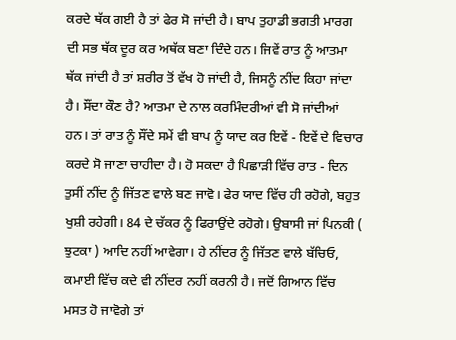ਕਰਦੇ ਥੱਕ ਗਈ ਹੈ ਤਾਂ ਫੇਰ ਸੋ ਜਾਂਦੀ ਹੈ। ਬਾਪ ਤੁਹਾਡੀ ਭਗਤੀ ਮਾਰਗ ਦੀ ਸਭ ਥੱਕ ਦੂਰ ਕਰ ਅਥੱਕ ਬਣਾ ਦਿੰਦੇ ਹਨ। ਜਿਵੇਂ ਰਾਤ ਨੂੰ ਆਤਮਾ ਥੱਕ ਜਾਂਦੀ ਹੈ ਤਾਂ ਸ਼ਰੀਰ ਤੋਂ ਵੱਖ ਹੋ ਜਾਂਦੀ ਹੈ, ਜਿਸਨੂੰ ਨੀਂਦ ਕਿਹਾ ਜਾਂਦਾ ਹੈ। ਸੌਂਦਾ ਕੌਣ ਹੈ? ਆਤਮਾ ਦੇ ਨਾਲ ਕਰਮਿੰਦਰੀਆਂ ਵੀ ਸੋ ਜਾਂਦੀਆਂ ਹਨ। ਤਾਂ ਰਾਤ ਨੂੰ ਸੌਂਦੇ ਸਮੇਂ ਵੀ ਬਾਪ ਨੂੰ ਯਾਦ ਕਰ ਇਵੇਂ - ਇਵੇਂ ਦੇ ਵਿਚਾਰ ਕਰਦੇ ਸੋ ਜਾਣਾ ਚਾਹੀਦਾ ਹੈ। ਹੋ ਸਕਦਾ ਹੈ ਪਿਛਾੜੀ ਵਿੱਚ ਰਾਤ - ਦਿਨ ਤੁਸੀਂ ਨੀਂਦ ਨੂੰ ਜਿੱਤਣ ਵਾਲੇ ਬਣ ਜਾਵੋ। ਫੇਰ ਯਾਦ ਵਿੱਚ ਹੀ ਰਹੋਗੇ, ਬਹੁਤ ਖੁਸ਼ੀ ਰਹੇਗੀ। 84 ਦੇ ਚੱਕਰ ਨੂੰ ਫਿਰਾਉਂਦੇ ਰਹੋਗੇ। ਉਬਾਸੀ ਜਾਂ ਪਿਨਕੀ ( ਝੁਟਕਾ ) ਆਦਿ ਨਹੀਂ ਆਵੇਗਾ। ਹੇ ਨੀਂਦਰ ਨੂੰ ਜਿੱਤਣ ਵਾਲੇ ਬੱਚਿਓ, ਕਮਾਈ ਵਿੱਚ ਕਦੇ ਵੀ ਨੀਂਦਰ ਨਹੀਂ ਕਰਨੀ ਹੈ। ਜਦੋਂ ਗਿਆਨ ਵਿੱਚ ਮਸਤ ਹੋ ਜਾਵੋਗੇ ਤਾਂ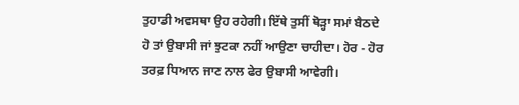ਤੁਹਾਡੀ ਅਵਸਥਾ ਉਹ ਰਹੇਗੀ। ਇੱਥੇ ਤੁਸੀਂ ਥੋੜ੍ਹਾ ਸਮਾਂ ਬੈਠਦੇ ਹੋ ਤਾਂ ਉਬਾਸੀ ਜਾਂ ਝੁਟਕਾ ਨਹੀਂ ਆਉਣਾ ਚਾਹੀਦਾ। ਹੋਰ - ਹੋਰ ਤਰਫ਼ ਧਿਆਨ ਜਾਣ ਨਾਲ ਫੇਰ ਉਬਾਸੀ ਆਵੇਗੀ।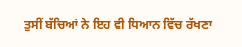ਤੁਸੀਂ ਬੱਚਿਆਂ ਨੇ ਇਹ ਵੀ ਧਿਆਨ ਵਿੱਚ ਰੱਖਣਾ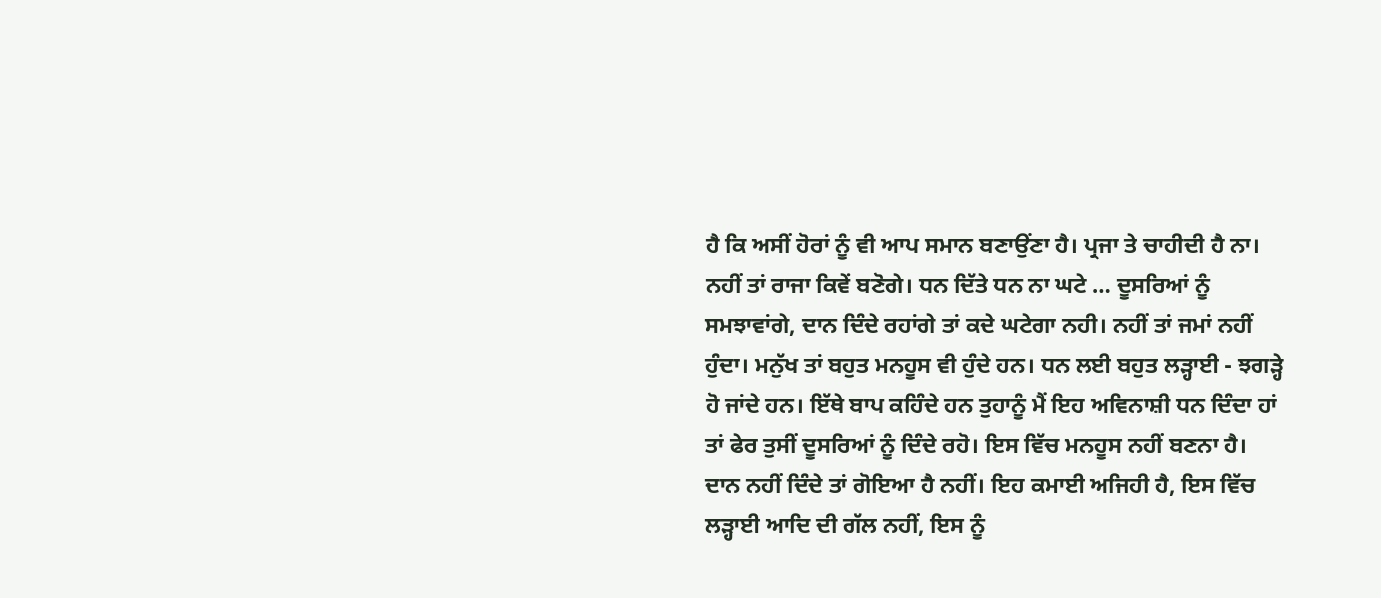ਹੈ ਕਿ ਅਸੀਂ ਹੋਰਾਂ ਨੂੰ ਵੀ ਆਪ ਸਮਾਨ ਬਣਾਉਂਣਾ ਹੈ। ਪ੍ਰਜਾ ਤੇ ਚਾਹੀਦੀ ਹੈ ਨਾ। ਨਹੀਂ ਤਾਂ ਰਾਜਾ ਕਿਵੇਂ ਬਣੋਗੇ। ਧਨ ਦਿੱਤੇ ਧਨ ਨਾ ਘਟੇ … ਦੂਸਰਿਆਂ ਨੂੰ ਸਮਝਾਵਾਂਗੇ, ਦਾਨ ਦਿੰਦੇ ਰਹਾਂਗੇ ਤਾਂ ਕਦੇ ਘਟੇਗਾ ਨਹੀ। ਨਹੀਂ ਤਾਂ ਜਮਾਂ ਨਹੀਂ ਹੁੰਦਾ। ਮਨੁੱਖ ਤਾਂ ਬਹੁਤ ਮਨਹੂਸ ਵੀ ਹੁੰਦੇ ਹਨ। ਧਨ ਲਈ ਬਹੁਤ ਲੜ੍ਹਾਈ - ਝਗੜ੍ਹੇ ਹੋ ਜਾਂਦੇ ਹਨ। ਇੱਥੇ ਬਾਪ ਕਹਿੰਦੇ ਹਨ ਤੁਹਾਨੂੰ ਮੈਂ ਇਹ ਅਵਿਨਾਸ਼ੀ ਧਨ ਦਿੰਦਾ ਹਾਂ ਤਾਂ ਫੇਰ ਤੁਸੀਂ ਦੂਸਰਿਆਂ ਨੂੰ ਦਿੰਦੇ ਰਹੋ। ਇਸ ਵਿੱਚ ਮਨਹੂਸ ਨਹੀਂ ਬਣਨਾ ਹੈ। ਦਾਨ ਨਹੀਂ ਦਿੰਦੇ ਤਾਂ ਗੋਇਆ ਹੈ ਨਹੀਂ। ਇਹ ਕਮਾਈ ਅਜਿਹੀ ਹੈ, ਇਸ ਵਿੱਚ ਲੜ੍ਹਾਈ ਆਦਿ ਦੀ ਗੱਲ ਨਹੀਂ, ਇਸ ਨੂੰ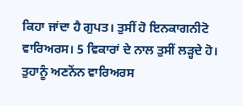ਕਿਹਾ ਜਾਂਦਾ ਹੈ ਗੁਪਤ। ਤੁਸੀਂ ਹੋ ਇਨਕਾਗਨੀਟੋ ਵਾਰਿਅਰਸ। 5 ਵਿਕਾਰਾਂ ਦੇ ਨਾਲ ਤੁਸੀਂ ਲੜ੍ਹਦੇ ਹੋ। ਤੁਹਾਨੂੰ ਅਣਨੋਂਨ ਵਾਰਿਅਰਸ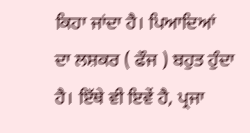ਕਿਹਾ ਜਾਂਦਾ ਹੈ। ਪਿਆਦਿਆਂ ਦਾ ਲਸ਼ਕਰ ( ਫੌਜ ) ਬਹੁਤ ਹੁੰਦਾ ਹੈ। ਇੱਥੇ ਵੀ ਇਵੇਂ ਹੈ, ਪ੍ਰਜਾ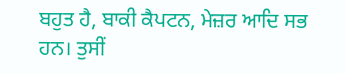ਬਹੁਤ ਹੈ, ਬਾਕੀ ਕੈਪਟਨ, ਮੇਜ਼ਰ ਆਦਿ ਸਭ ਹਨ। ਤੁਸੀਂ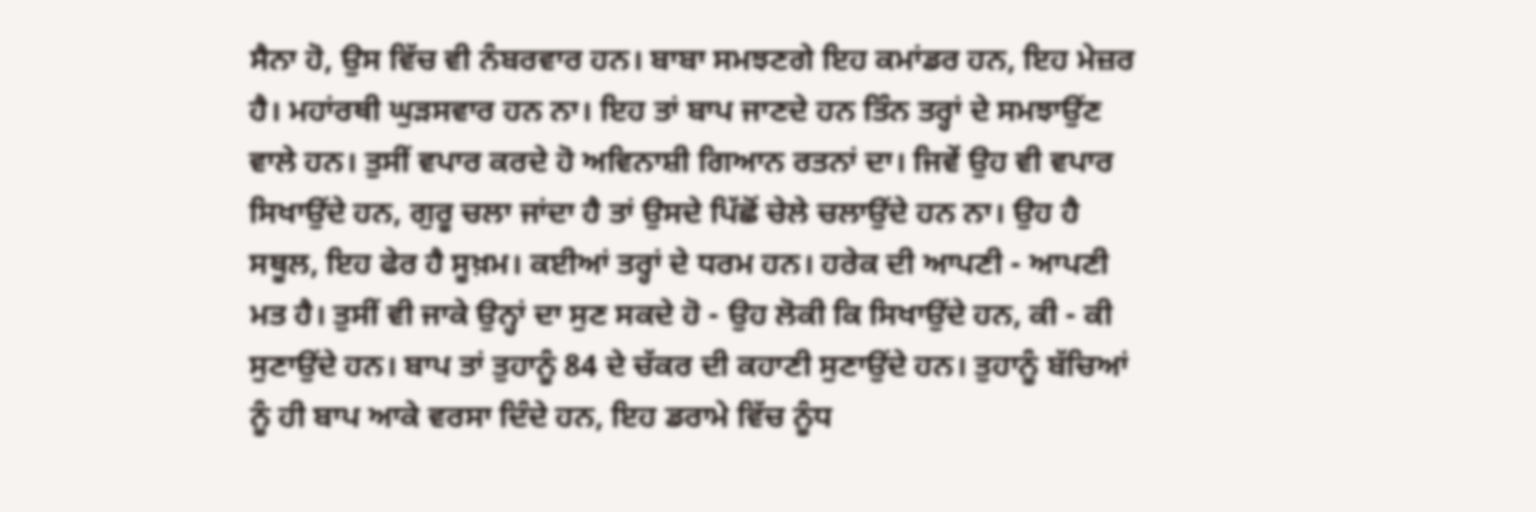ਸੈਨਾ ਹੋ, ਉਸ ਵਿੱਚ ਵੀ ਨੰਬਰਵਾਰ ਹਨ। ਬਾਬਾ ਸਮਝਣਗੇ ਇਹ ਕਮਾਂਡਰ ਹਨ, ਇਹ ਮੇਜ਼ਰ ਹੈ। ਮਹਾਂਰਥੀ ਘੁੜਸਵਾਰ ਹਨ ਨਾ। ਇਹ ਤਾਂ ਬਾਪ ਜਾਣਦੇ ਹਨ ਤਿੰਨ ਤਰ੍ਹਾਂ ਦੇ ਸਮਝਾਉਂਣ ਵਾਲੇ ਹਨ। ਤੁਸੀਂ ਵਪਾਰ ਕਰਦੇ ਹੋ ਅਵਿਨਾਸ਼ੀ ਗਿਆਨ ਰਤਨਾਂ ਦਾ। ਜਿਵੇਂ ਉਹ ਵੀ ਵਪਾਰ ਸਿਖਾਉਂਦੇ ਹਨ, ਗੁਰੂ ਚਲਾ ਜਾਂਦਾ ਹੈ ਤਾਂ ਉਸਦੇ ਪਿੱਛੋਂ ਚੇਲੇ ਚਲਾਉਂਦੇ ਹਨ ਨਾ। ਉਹ ਹੈ ਸਥੂਲ, ਇਹ ਫੇਰ ਹੈ ਸੂਖ਼ਮ। ਕਈਆਂ ਤਰ੍ਹਾਂ ਦੇ ਧਰਮ ਹਨ। ਹਰੇਕ ਦੀ ਆਪਣੀ - ਆਪਣੀ ਮਤ ਹੈ। ਤੁਸੀਂ ਵੀ ਜਾਕੇ ਉਨ੍ਹਾਂ ਦਾ ਸੁਣ ਸਕਦੇ ਹੋ - ਉਹ ਲੋਕੀ ਕਿ ਸਿਖਾਉਂਦੇ ਹਨ, ਕੀ - ਕੀ ਸੁਣਾਉਂਦੇ ਹਨ। ਬਾਪ ਤਾਂ ਤੁਹਾਨੂੰ 84 ਦੇ ਚੱਕਰ ਦੀ ਕਹਾਣੀ ਸੁਣਾਉਂਦੇ ਹਨ। ਤੁਹਾਨੂੰ ਬੱਚਿਆਂ ਨੂੰ ਹੀ ਬਾਪ ਆਕੇ ਵਰਸਾ ਦਿੰਦੇ ਹਨ, ਇਹ ਡਰਾਮੇ ਵਿੱਚ ਨੂੰਧ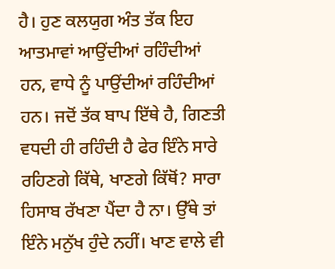ਹੈ। ਹੁਣ ਕਲਯੁਗ ਅੰਤ ਤੱਕ ਇਹ ਆਤਮਾਵਾਂ ਆਉਂਦੀਆਂ ਰਹਿੰਦੀਆਂ ਹਨ, ਵਾਧੇ ਨੂੰ ਪਾਉਂਦੀਆਂ ਰਹਿੰਦੀਆਂ ਹਨ। ਜਦੋਂ ਤੱਕ ਬਾਪ ਇੱਥੇ ਹੈ, ਗਿਣਤੀ ਵਧਦੀ ਹੀ ਰਹਿੰਦੀ ਹੈ ਫੇਰ ਇੰਨੇ ਸਾਰੇ ਰਹਿਣਗੇ ਕਿੱਥੇ, ਖਾਣਗੇ ਕਿੱਥੋਂ? ਸਾਰਾ ਹਿਸਾਬ ਰੱਖਣਾ ਪੈਂਦਾ ਹੈ ਨਾ। ਉੱਥੇ ਤਾਂ ਇੰਨੇ ਮਨੁੱਖ ਹੁੰਦੇ ਨਹੀਂ। ਖਾਣ ਵਾਲੇ ਵੀ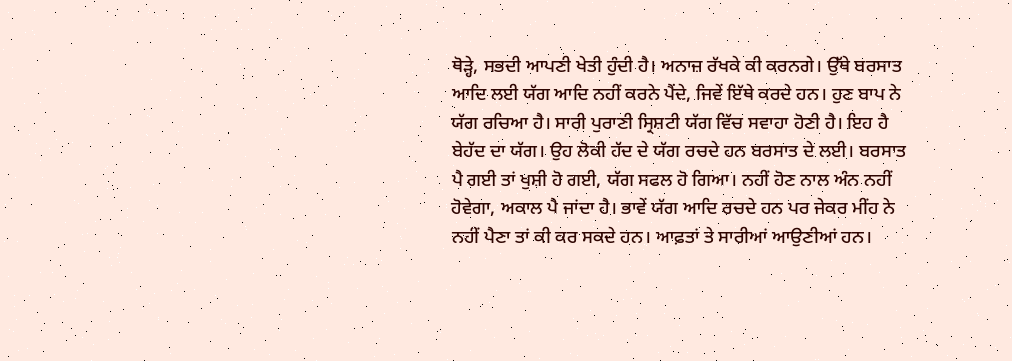ਥੋੜ੍ਹੇ, ਸਭਦੀ ਆਪਣੀ ਖੇਤੀ ਹੁੰਦੀ ਹੈ। ਅਨਾਜ਼ ਰੱਖਕੇ ਕੀ ਕਰਨਗੇ। ਉੱਥੇ ਬਰਸਾਤ ਆਦਿ ਲਈ ਯੱਗ ਆਦਿ ਨਹੀਂ ਕਰਨੇ ਪੈਂਦੇ, ਜਿਵੇਂ ਇੱਥੇ ਕਰਦੇ ਹਨ। ਹੁਣ ਬਾਪ ਨੇ ਯੱਗ ਰਚਿਆ ਹੈ। ਸਾਰੀ ਪੁਰਾਣੀ ਸ੍ਰਿਸ਼ਟੀ ਯੱਗ ਵਿੱਚ ਸਵਾਹਾ ਹੋਣੀ ਹੈ। ਇਹ ਹੈ ਬੇਹੱਦ ਦਾ ਯੱਗ। ਉਹ ਲੋਕੀ ਹੱਦ ਦੇ ਯੱਗ ਰਚਦੇ ਹਨ ਬਰਸਾਤ ਦੇ ਲਈ। ਬਰਸਾਤ ਪੈ ਗਈ ਤਾਂ ਖੁਸ਼ੀ ਹੋ ਗਈ, ਯੱਗ ਸਫਲ ਹੋ ਗਿਆ। ਨਹੀਂ ਹੋਣ ਨਾਲ ਅੰਨ ਨਹੀਂ ਹੋਵੇਗਾ, ਅਕਾਲ ਪੈ ਜਾਂਦਾ ਹੈ। ਭਾਵੇਂ ਯੱਗ ਆਦਿ ਰਚਦੇ ਹਨ ਪਰ ਜੇਕਰ ਮੀਂਹ ਨੇ ਨਹੀਂ ਪੈਣਾ ਤਾਂ ਕੀ ਕਰ ਸਕਦੇ ਹਨ। ਆਫ਼ਤਾਂ ਤੇ ਸਾਰੀਆਂ ਆਉਣੀਆਂ ਹਨ।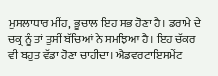ਮੁਸਲਾਧਾਰ ਮੀਂਹ, ਭੂਚਾਲ ਇਹ ਸਭ ਹੋਣਾ ਹੈ। ਡਰਾਮੇ ਦੇ ਚਕ੍ਰ ਨੂੰ ਤਾਂ ਤੁਸੀਂ ਬੱਚਿਆਂ ਨੇ ਸਮਝਿਆ ਹੈ। ਇਹ ਚੱਕਰ ਵੀ ਬਹੁਤ ਵੱਡਾ ਹੋਣਾ ਚਾਹੀਦਾ। ਐਡਵਰਟਾਇਸਮੇਂਟ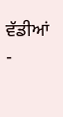ਵੱਡੀਆਂ -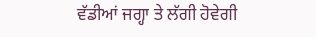ਵੱਡੀਆਂ ਜਗ੍ਹਾ ਤੇ ਲੱਗੀ ਹੋਵੇਗੀ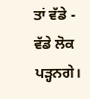ਤਾਂ ਵੱਡੇ - ਵੱਡੇ ਲੋਕ ਪੜ੍ਹਨਗੇ।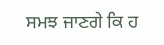ਸਮਝ ਜਾਣਗੇ ਕਿ ਹ